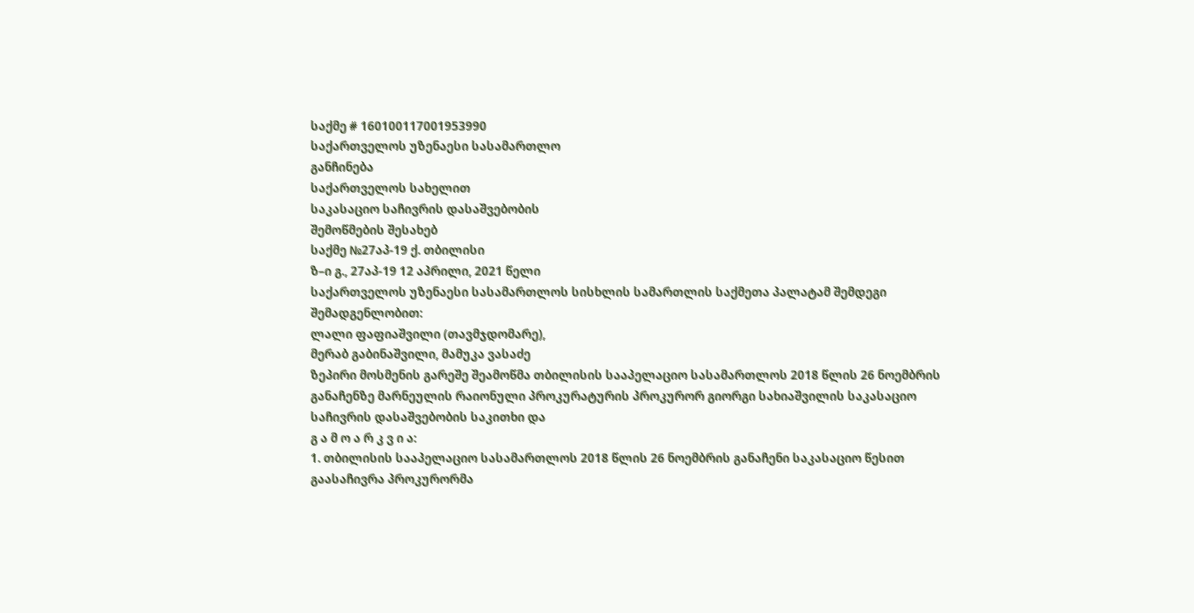საქმე # 160100117001953990
საქართველოს უზენაესი სასამართლო
განჩინება
საქართველოს სახელით
საკასაციო საჩივრის დასაშვებობის
შემოწმების შესახებ
საქმე №27აპ-19 ქ. თბილისი
ზ–ი გ., 27აპ-19 12 აპრილი, 2021 წელი
საქართველოს უზენაესი სასამართლოს სისხლის სამართლის საქმეთა პალატამ შემდეგი შემადგენლობით:
ლალი ფაფიაშვილი (თავმჯდომარე),
მერაბ გაბინაშვილი, მამუკა ვასაძე
ზეპირი მოსმენის გარეშე შეამოწმა თბილისის სააპელაციო სასამართლოს 2018 წლის 26 ნოემბრის განაჩენზე მარნეულის რაიონული პროკურატურის პროკურორ გიორგი სახიაშვილის საკასაციო საჩივრის დასაშვებობის საკითხი და
გ ა მ ო ა რ კ ვ ი ა:
1. თბილისის სააპელაციო სასამართლოს 2018 წლის 26 ნოემბრის განაჩენი საკასაციო წესით გაასაჩივრა პროკურორმა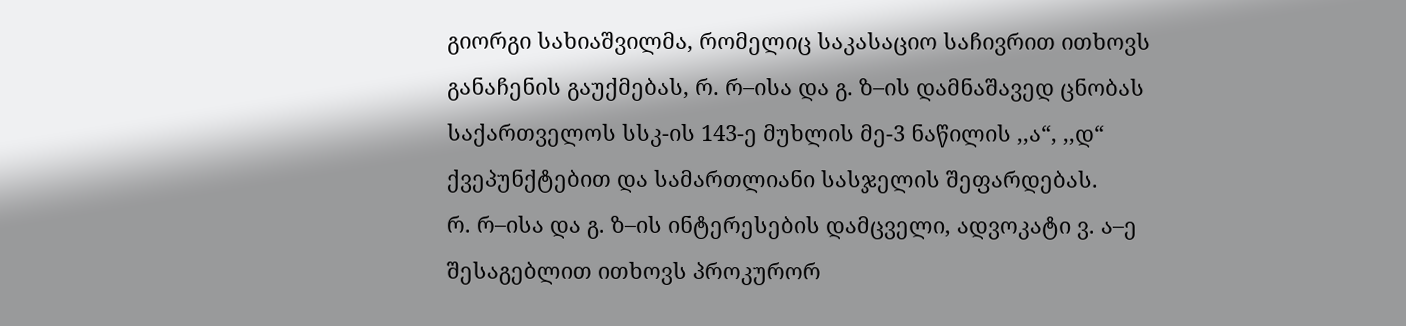გიორგი სახიაშვილმა, რომელიც საკასაციო საჩივრით ითხოვს განაჩენის გაუქმებას, რ. რ–ისა და გ. ზ–ის დამნაშავედ ცნობას საქართველოს სსკ-ის 143-ე მუხლის მე-3 ნაწილის ,,ა“, ,,დ“ ქვეპუნქტებით და სამართლიანი სასჯელის შეფარდებას.
რ. რ–ისა და გ. ზ–ის ინტერესების დამცველი, ადვოკატი ვ. ა–ე შესაგებლით ითხოვს პროკურორ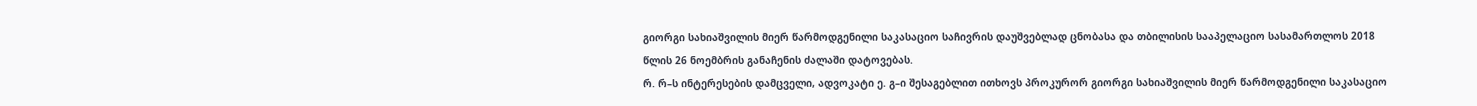გიორგი სახიაშვილის მიერ წარმოდგენილი საკასაციო საჩივრის დაუშვებლად ცნობასა და თბილისის სააპელაციო სასამართლოს 2018 წლის 26 ნოემბრის განაჩენის ძალაში დატოვებას.
რ. რ–ს ინტერესების დამცველი, ადვოკატი ე. გ–ი შესაგებლით ითხოვს პროკურორ გიორგი სახიაშვილის მიერ წარმოდგენილი საკასაციო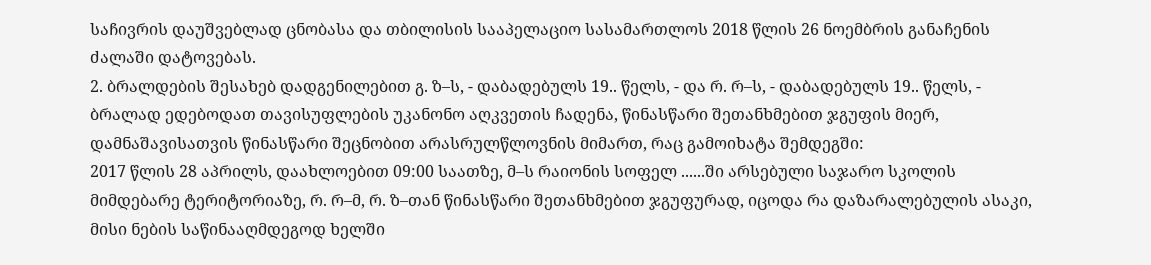საჩივრის დაუშვებლად ცნობასა და თბილისის სააპელაციო სასამართლოს 2018 წლის 26 ნოემბრის განაჩენის ძალაში დატოვებას.
2. ბრალდების შესახებ დადგენილებით გ. ზ–ს, - დაბადებულს 19.. წელს, - და რ. რ–ს, - დაბადებულს 19.. წელს, - ბრალად ედებოდათ თავისუფლების უკანონო აღკვეთის ჩადენა, წინასწარი შეთანხმებით ჯგუფის მიერ, დამნაშავისათვის წინასწარი შეცნობით არასრულწლოვნის მიმართ, რაც გამოიხატა შემდეგში:
2017 წლის 28 აპრილს, დაახლოებით 09:00 საათზე, მ–ს რაიონის სოფელ ......ში არსებული საჯარო სკოლის მიმდებარე ტერიტორიაზე, რ. რ–მ, რ. ზ–თან წინასწარი შეთანხმებით ჯგუფურად, იცოდა რა დაზარალებულის ასაკი, მისი ნების საწინააღმდეგოდ ხელში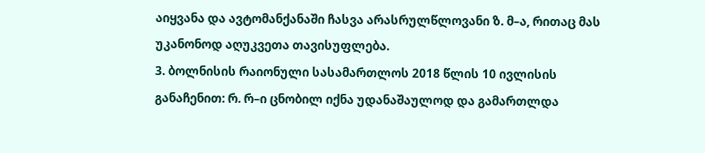აიყვანა და ავტომანქანაში ჩასვა არასრულწლოვანი ზ. მ–ა, რითაც მას უკანონოდ აღუკვეთა თავისუფლება.
3. ბოლნისის რაიონული სასამართლოს 2018 წლის 10 ივლისის განაჩენით: რ. რ–ი ცნობილ იქნა უდანაშაულოდ და გამართლდა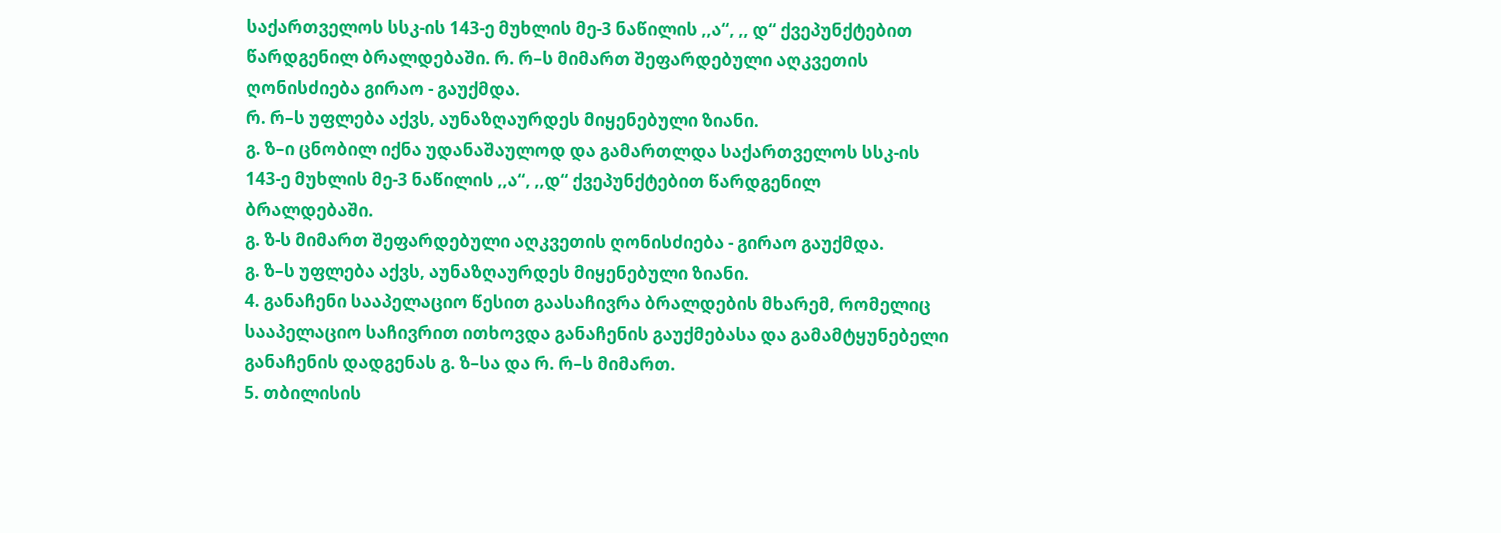საქართველოს სსკ-ის 143-ე მუხლის მე-3 ნაწილის ,,ა“, ,, დ“ ქვეპუნქტებით წარდგენილ ბრალდებაში. რ. რ–ს მიმართ შეფარდებული აღკვეთის ღონისძიება გირაო - გაუქმდა.
რ. რ–ს უფლება აქვს, აუნაზღაურდეს მიყენებული ზიანი.
გ. ზ–ი ცნობილ იქნა უდანაშაულოდ და გამართლდა საქართველოს სსკ-ის 143-ე მუხლის მე-3 ნაწილის ,,ა“, ,,დ“ ქვეპუნქტებით წარდგენილ ბრალდებაში.
გ. ზ-ს მიმართ შეფარდებული აღკვეთის ღონისძიება - გირაო გაუქმდა.
გ. ზ–ს უფლება აქვს, აუნაზღაურდეს მიყენებული ზიანი.
4. განაჩენი სააპელაციო წესით გაასაჩივრა ბრალდების მხარემ, რომელიც სააპელაციო საჩივრით ითხოვდა განაჩენის გაუქმებასა და გამამტყუნებელი განაჩენის დადგენას გ. ზ–სა და რ. რ–ს მიმართ.
5. თბილისის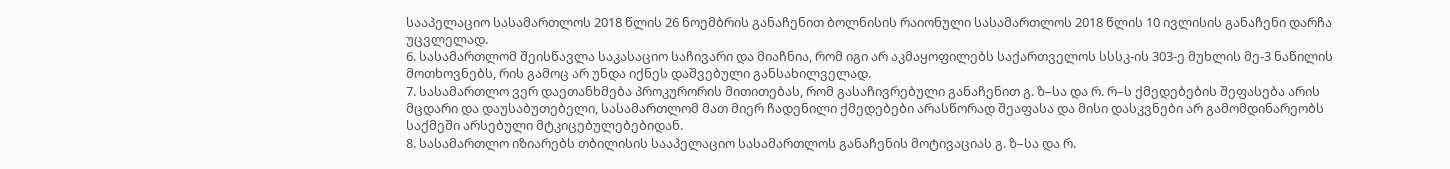სააპელაციო სასამართლოს 2018 წლის 26 ნოემბრის განაჩენით ბოლნისის რაიონული სასამართლოს 2018 წლის 10 ივლისის განაჩენი დარჩა უცვლელად.
6. სასამართლომ შეისწავლა საკასაციო საჩივარი და მიაჩნია, რომ იგი არ აკმაყოფილებს საქართველოს სსსკ-ის 303-ე მუხლის მე-3 ნაწილის მოთხოვნებს, რის გამოც არ უნდა იქნეს დაშვებული განსახილველად.
7. სასამართლო ვერ დაეთანხმება პროკურორის მითითებას, რომ გასაჩივრებული განაჩენით გ. ზ–სა და რ. რ–ს ქმედებების შეფასება არის მცდარი და დაუსაბუთებელი, სასამართლომ მათ მიერ ჩადენილი ქმედებები არასწორად შეაფასა და მისი დასკვნები არ გამომდინარეობს საქმეში არსებული მტკიცებულებებიდან.
8. სასამართლო იზიარებს თბილისის სააპელაციო სასამართლოს განაჩენის მოტივაციას გ. ზ–სა და რ.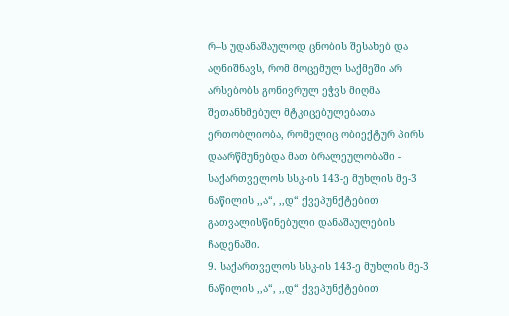რ–ს უდანაშაულოდ ცნობის შესახებ და აღნიშნავს, რომ მოცემულ საქმეში არ არსებობს გონივრულ ეჭვს მიღმა შეთანხმებულ მტკიცებულებათა ერთობლიობა, რომელიც ობიექტურ პირს დაარწმუნებდა მათ ბრალეულობაში - საქართველოს სსკ-ის 143-ე მუხლის მე-3 ნაწილის ,,ა“, ,,დ“ ქვეპუნქტებით გათვალისწინებული დანაშაულების ჩადენაში.
9. საქართველოს სსკ-ის 143-ე მუხლის მე-3 ნაწილის ,,ა“, ,,დ“ ქვეპუნქტებით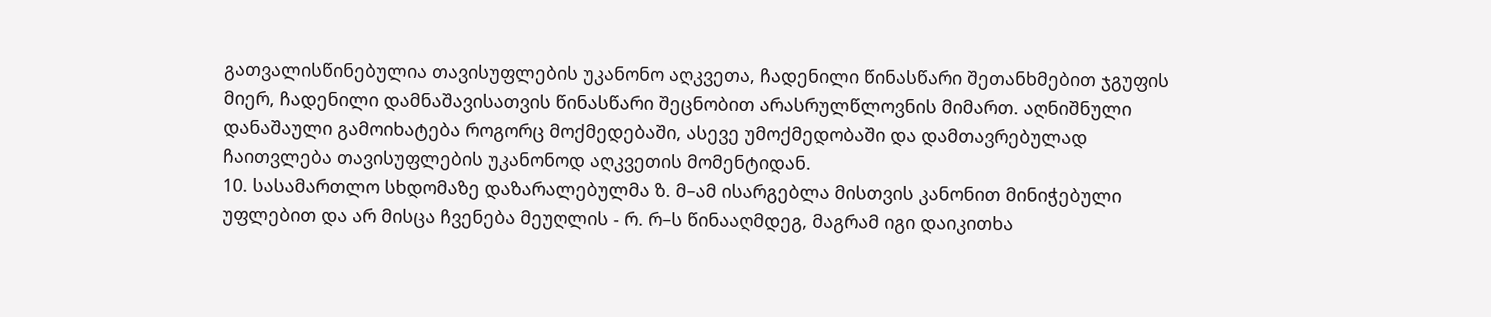გათვალისწინებულია თავისუფლების უკანონო აღკვეთა, ჩადენილი წინასწარი შეთანხმებით ჯგუფის მიერ, ჩადენილი დამნაშავისათვის წინასწარი შეცნობით არასრულწლოვნის მიმართ. აღნიშნული დანაშაული გამოიხატება როგორც მოქმედებაში, ასევე უმოქმედობაში და დამთავრებულად ჩაითვლება თავისუფლების უკანონოდ აღკვეთის მომენტიდან.
10. სასამართლო სხდომაზე დაზარალებულმა ზ. მ–ამ ისარგებლა მისთვის კანონით მინიჭებული უფლებით და არ მისცა ჩვენება მეუღლის - რ. რ–ს წინააღმდეგ, მაგრამ იგი დაიკითხა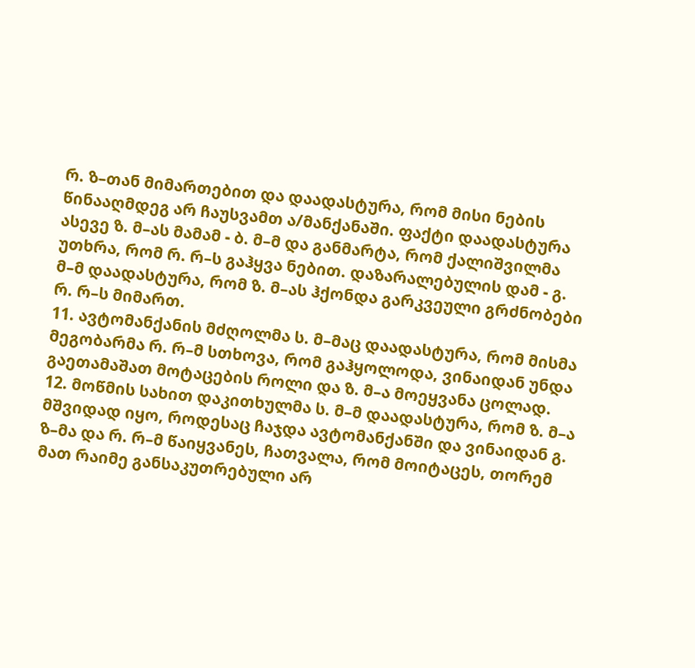რ. ზ–თან მიმართებით და დაადასტურა, რომ მისი ნების წინააღმდეგ არ ჩაუსვამთ ა/მანქანაში. ფაქტი დაადასტურა ასევე ზ. მ–ას მამამ - ბ. მ–მ და განმარტა, რომ ქალიშვილმა უთხრა, რომ რ. რ–ს გაჰყვა ნებით. დაზარალებულის დამ - გ. მ–მ დაადასტურა, რომ ზ. მ–ას ჰქონდა გარკვეული გრძნობები რ. რ–ს მიმართ.
11. ავტომანქანის მძღოლმა ს. მ–მაც დაადასტურა, რომ მისმა მეგობარმა რ. რ–მ სთხოვა, რომ გაჰყოლოდა, ვინაიდან უნდა გაეთამაშათ მოტაცების როლი და ზ. მ–ა მოეყვანა ცოლად.
12. მოწმის სახით დაკითხულმა ს. მ–მ დაადასტურა, რომ ზ. მ–ა მშვიდად იყო, როდესაც ჩაჯდა ავტომანქანში და ვინაიდან გ. ზ–მა და რ. რ–მ წაიყვანეს, ჩათვალა, რომ მოიტაცეს, თორემ მათ რაიმე განსაკუთრებული არ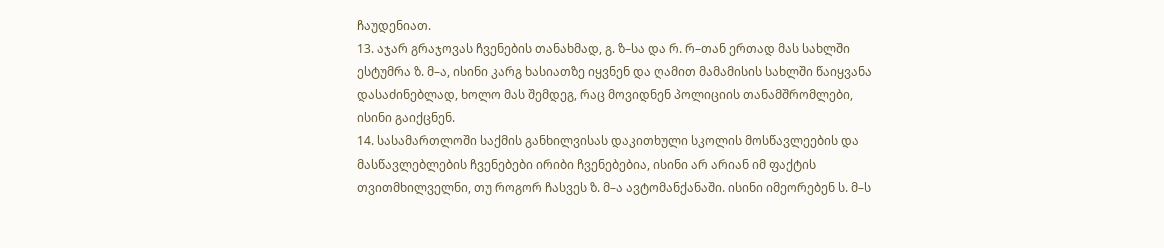ჩაუდენიათ.
13. აჯარ გრაჯოვას ჩვენების თანახმად, გ. ზ–სა და რ. რ–თან ერთად მას სახლში ესტუმრა ზ. მ–ა, ისინი კარგ ხასიათზე იყვნენ და ღამით მამამისის სახლში წაიყვანა დასაძინებლად, ხოლო მას შემდეგ, რაც მოვიდნენ პოლიციის თანამშრომლები, ისინი გაიქცნენ.
14. სასამართლოში საქმის განხილვისას დაკითხული სკოლის მოსწავლეების და მასწავლებლების ჩვენებები ირიბი ჩვენებებია, ისინი არ არიან იმ ფაქტის თვითმხილველნი, თუ როგორ ჩასვეს ზ. მ–ა ავტომანქანაში. ისინი იმეორებენ ს. მ–ს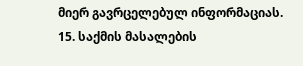მიერ გავრცელებულ ინფორმაციას.
15. საქმის მასალების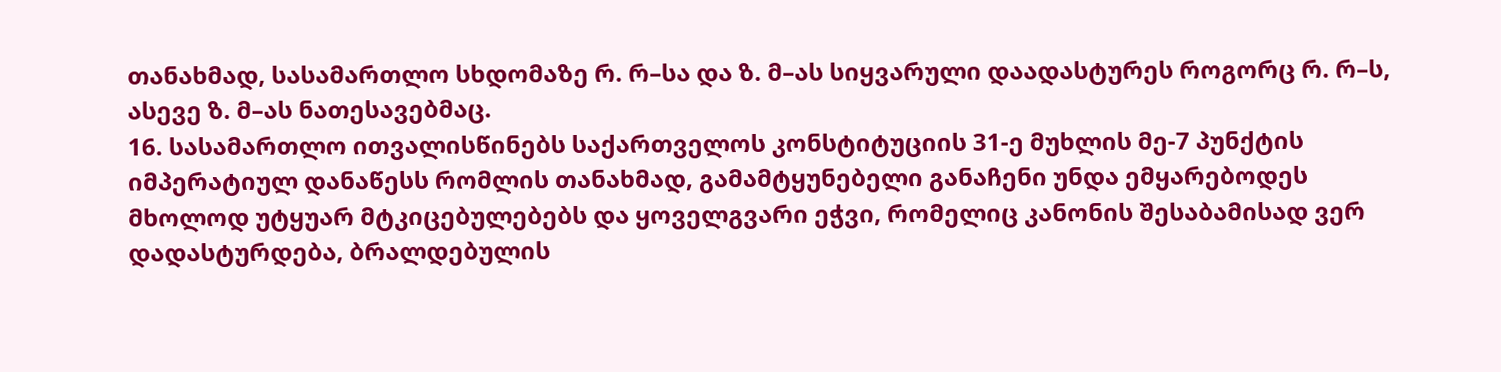თანახმად, სასამართლო სხდომაზე რ. რ–სა და ზ. მ–ას სიყვარული დაადასტურეს როგორც რ. რ–ს, ასევე ზ. მ–ას ნათესავებმაც.
16. სასამართლო ითვალისწინებს საქართველოს კონსტიტუციის 31-ე მუხლის მე-7 პუნქტის იმპერატიულ დანაწესს რომლის თანახმად, გამამტყუნებელი განაჩენი უნდა ემყარებოდეს მხოლოდ უტყუარ მტკიცებულებებს და ყოველგვარი ეჭვი, რომელიც კანონის შესაბამისად ვერ დადასტურდება, ბრალდებულის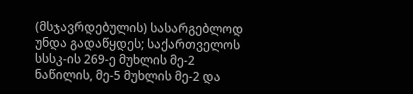(მსჯავრდებულის) სასარგებლოდ უნდა გადაწყდეს; საქართველოს სსსკ-ის 269-ე მუხლის მე-2 ნაწილის, მე-5 მუხლის მე-2 და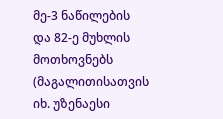მე-3 ნაწილების და 82-ე მუხლის მოთხოვნებს (მაგალითისათვის იხ. უზენაესი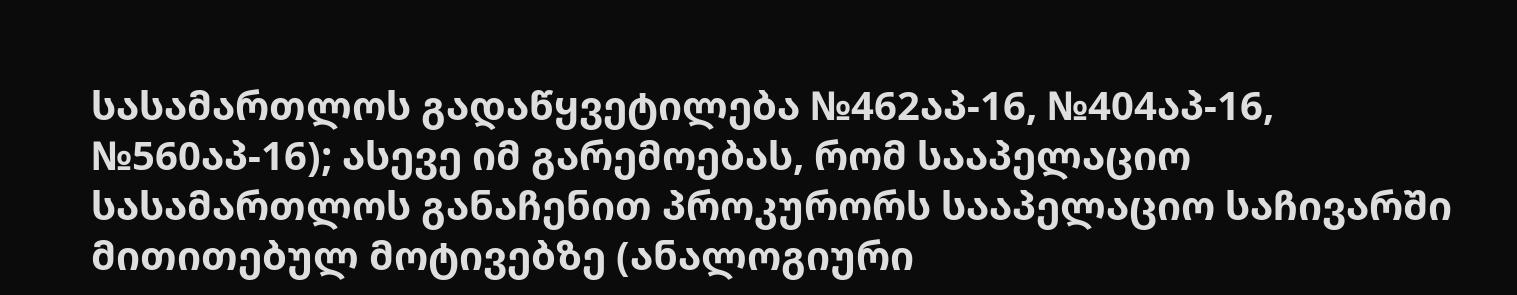სასამართლოს გადაწყვეტილება №462აპ-16, №404აპ-16, №560აპ-16); ასევე იმ გარემოებას, რომ სააპელაციო სასამართლოს განაჩენით პროკურორს სააპელაციო საჩივარში მითითებულ მოტივებზე (ანალოგიური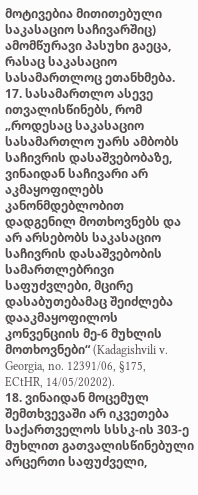მოტივებია მითითებული საკასაციო საჩივარშიც) ამომწურავი პასუხი გაეცა, რასაც საკასაციო სასამართლოც ეთანხმება.
17. სასამართლო ასევე ითვალისწინებს, რომ „როდესაც საკასაციო სასამართლო უარს ამბობს საჩივრის დასაშვებობაზე, ვინაიდან საჩივარი არ აკმაყოფილებს კანონმდებლობით დადგენილ მოთხოვნებს და არ არსებობს საკასაციო საჩივრის დასაშვებობის სამართლებრივი საფუძვლები, მცირე დასაბუთებამაც შეიძლება დააკმაყოფილოს კონვენციის მე-6 მუხლის მოთხოვნები“ (Kadagishvili v. Georgia, no. 12391/06, §175, ECtHR, 14/05/20202).
18. ვინაიდან მოცემულ შემთხვევაში არ იკვეთება საქართველოს სსსკ-ის 303-ე მუხლით გათვალისწინებული არცერთი საფუძველი,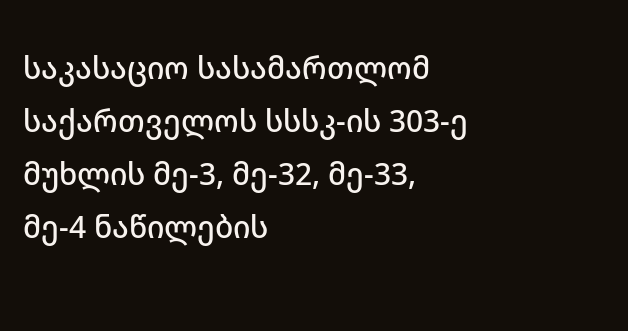საკასაციო სასამართლომ საქართველოს სსსკ-ის 303-ე მუხლის მე-3, მე-32, მე-33, მე-4 ნაწილების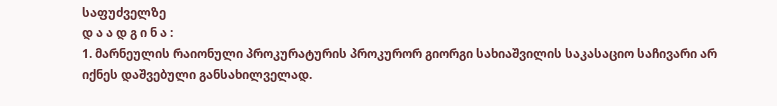საფუძველზე
დ ა ა დ გ ი ნ ა :
1. მარნეულის რაიონული პროკურატურის პროკურორ გიორგი სახიაშვილის საკასაციო საჩივარი არ იქნეს დაშვებული განსახილველად.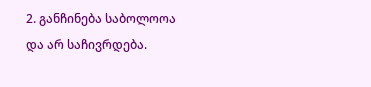2. განჩინება საბოლოოა და არ საჩივრდება.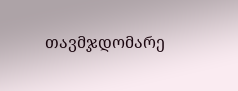თავმჯდომარე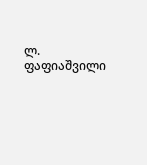ლ. ფაფიაშვილი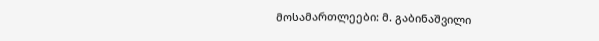მოსამართლეები: მ. გაბინაშვილი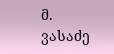მ. ვასაძე